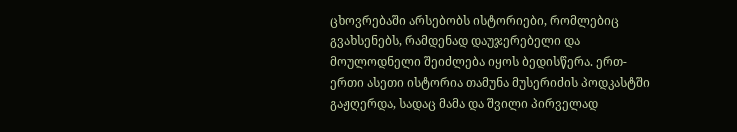ცხოვრებაში არსებობს ისტორიები, რომლებიც გვახსენებს, რამდენად დაუჯერებელი და მოულოდნელი შეიძლება იყოს ბედისწერა. ერთ-ერთი ასეთი ისტორია თამუნა მუსერიძის პოდკასტში გაჟღერდა, სადაც მამა და შვილი პირველად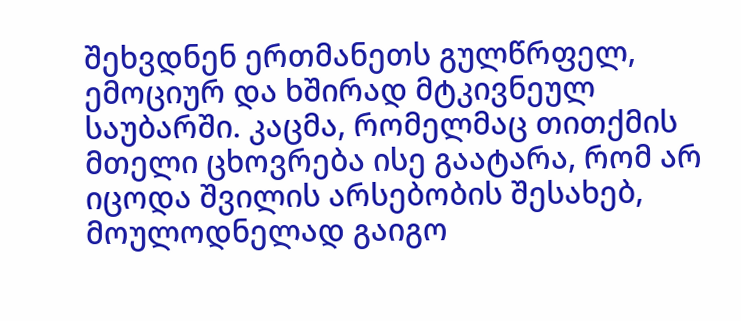შეხვდნენ ერთმანეთს გულწრფელ, ემოციურ და ხშირად მტკივნეულ საუბარში. კაცმა, რომელმაც თითქმის მთელი ცხოვრება ისე გაატარა, რომ არ იცოდა შვილის არსებობის შესახებ, მოულოდნელად გაიგო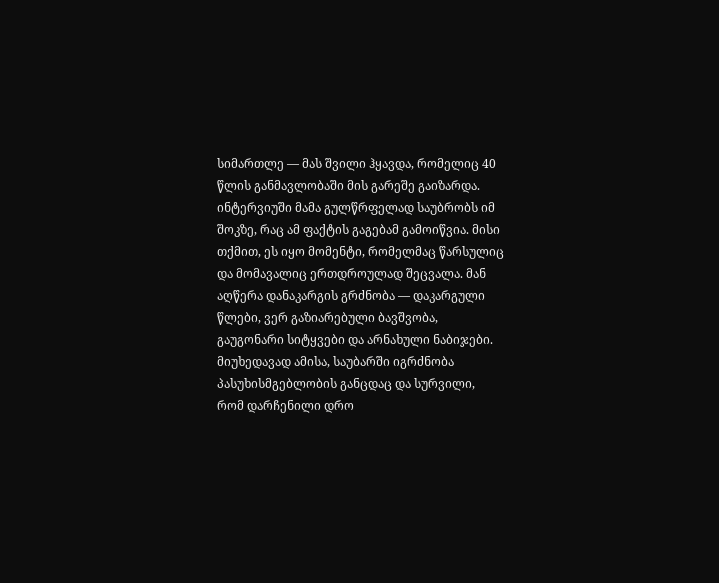სიმართლე — მას შვილი ჰყავდა, რომელიც 40 წლის განმავლობაში მის გარეშე გაიზარდა.
ინტერვიუში მამა გულწრფელად საუბრობს იმ შოკზე, რაც ამ ფაქტის გაგებამ გამოიწვია. მისი თქმით, ეს იყო მომენტი, რომელმაც წარსულიც და მომავალიც ერთდროულად შეცვალა. მან აღწერა დანაკარგის გრძნობა — დაკარგული წლები, ვერ გაზიარებული ბავშვობა, გაუგონარი სიტყვები და არნახული ნაბიჯები. მიუხედავად ამისა, საუბარში იგრძნობა პასუხისმგებლობის განცდაც და სურვილი, რომ დარჩენილი დრო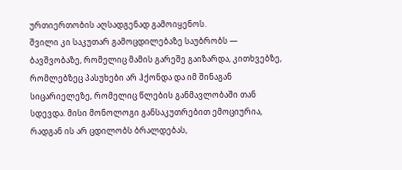ურთიერთობის აღსადგენად გამოიყენოს.
შვილი კი საკუთარ გამოცდილებაზე საუბრობს — ბავშვობაზე, რომელიც მამის გარეშე გაიზარდა, კითხვებზე, რომლებზეც პასუხები არ ჰქონდა და იმ შინაგან სიცარიელეზე, რომელიც წლების განმავლობაში თან სდევდა. მისი მონოლოგი განსაკუთრებით ემოციურია, რადგან ის არ ცდილობს ბრალდებას,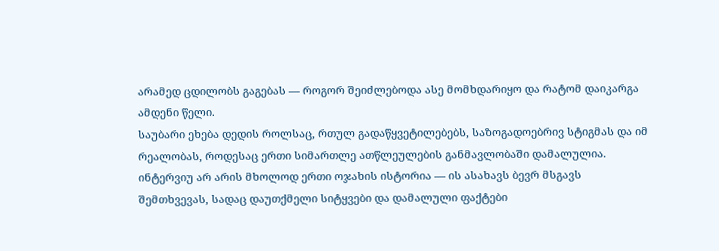არამედ ცდილობს გაგებას — როგორ შეიძლებოდა ასე მომხდარიყო და რატომ დაიკარგა ამდენი წელი.
საუბარი ეხება დედის როლსაც, რთულ გადაწყვეტილებებს, საზოგადოებრივ სტიგმას და იმ რეალობას, როდესაც ერთი სიმართლე ათწლეულების განმავლობაში დამალულია. ინტერვიუ არ არის მხოლოდ ერთი ოჯახის ისტორია — ის ასახავს ბევრ მსგავს შემთხვევას, სადაც დაუთქმელი სიტყვები და დამალული ფაქტები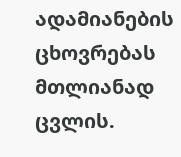ადამიანების ცხოვრებას მთლიანად ცვლის.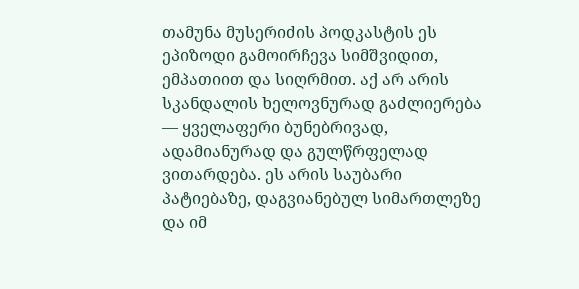თამუნა მუსერიძის პოდკასტის ეს ეპიზოდი გამოირჩევა სიმშვიდით, ემპათიით და სიღრმით. აქ არ არის სკანდალის ხელოვნურად გაძლიერება — ყველაფერი ბუნებრივად, ადამიანურად და გულწრფელად ვითარდება. ეს არის საუბარი პატიებაზე, დაგვიანებულ სიმართლეზე და იმ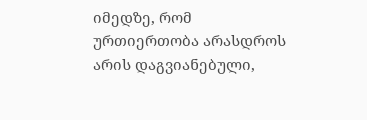იმედზე, რომ ურთიერთობა არასდროს არის დაგვიანებული,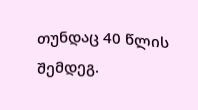თუნდაც 40 წლის შემდეგ.